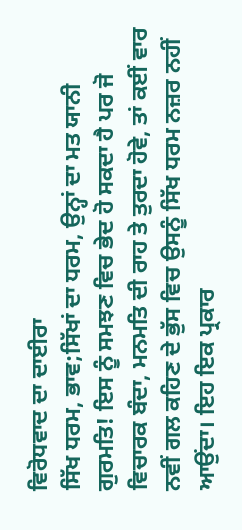ਵਿਰੋਧਵਾਦ ਦਾ ਦਾਈਰਾ
ਸਿੱਖ ਧਰਮ, ਭਾਵ;ਸਿੱਖਾਂ ਦਾ ਧਰਮ, ਉਨ੍ਹਾਂ ਦਾ ਮਤ ਯਾਨੀ ਗੁਰਮਤਿ! ਇਸ ਨੂੰ ਸਮਝਣ ਵਿਚ ਭੇਦ ਹੋ ਸਕਦਾ ਹੈ ਪਰ ਜੋ ਵਿਚਾਰਕ ਬੰਦਾ, ਮਨਮਤਿ ਦੀ ਰਾਹ ਤੇ ਤੁਰਦਾ ਹੋਵੇ, ਤਾਂ ਕਈਂ ਵਾਰ ਨਵੀਂ ਗਲ ਕਹਿਣ ਦੇ ਭੁੱਸ ਵਿਚ ਉਸਨੂੰ ਸਿੱਖ ਧਰਮ ਨਜ਼ਰ ਨਹੀਂ ਆਉਂਦਾ। ਇਹ ਇਕ ਪ੍ਰਕਾਰ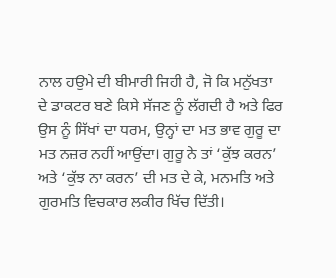ਨਾਲ ਹਉਮੇ ਦੀ ਬੀਮਾਰੀ ਜਿਹੀ ਹੈ, ਜੋ ਕਿ ਮਨੁੱਖਤਾ ਦੇ ਡਾਕਟਰ ਬਣੇ ਕਿਸੇ ਸੱਜਣ ਨੂੰ ਲੱਗਦੀ ਹੈ ਅਤੇ ਫਿਰ ਉਸ ਨੂੰ ਸਿੱਖਾਂ ਦਾ ਧਰਮ, ਉਨ੍ਹਾਂ ਦਾ ਮਤ ਭਾਵ ਗੁਰੂ ਦਾ ਮਤ ਨਜ਼ਰ ਨਹੀਂ ਆਉਂਦਾ। ਗੁਰੂ ਨੇ ਤਾਂ ‘ਕੁੱਝ ਕਰਨ’ ਅਤੇ ‘ਕੁੱਝ ਨਾ ਕਰਨ’ ਦੀ ਮਤ ਦੇ ਕੇ, ਮਨਮਤਿ ਅਤੇ ਗੁਰਮਤਿ ਵਿਚਕਾਰ ਲਕੀਰ ਖਿੱਚ ਦਿੱਤੀ।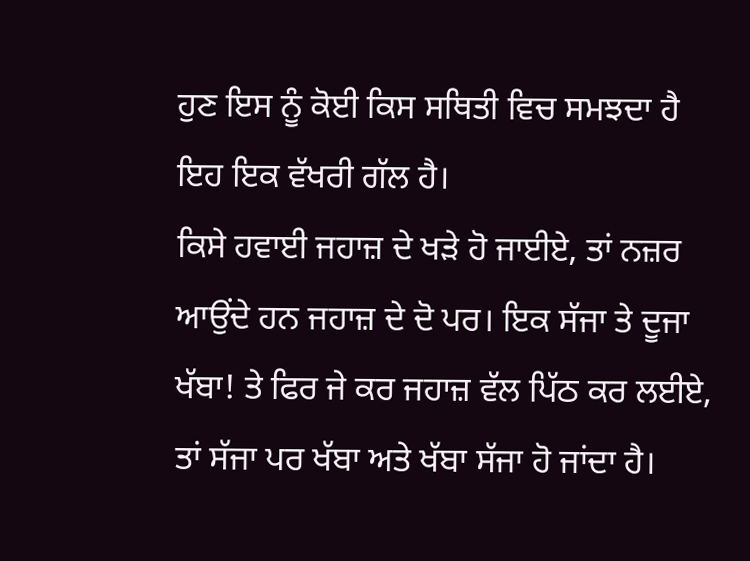ਹੁਣ ਇਸ ਨੂੰ ਕੋਈ ਕਿਸ ਸਥਿਤੀ ਵਿਚ ਸਮਝਦਾ ਹੈ ਇਹ ਇਕ ਵੱਖਰੀ ਗੱਲ ਹੈ।
ਕਿਸੇ ਹਵਾਈ ਜਹਾਜ਼ ਦੇ ਖੜੇ ਹੋ ਜਾਈਏ, ਤਾਂ ਨਜ਼ਰ ਆਉਂਦੇ ਹਨ ਜਹਾਜ਼ ਦੇ ਦੋ ਪਰ। ਇਕ ਸੱਜਾ ਤੇ ਦੂਜਾ ਖੱਬਾ! ਤੇ ਫਿਰ ਜੇ ਕਰ ਜਹਾਜ਼ ਵੱਲ ਪਿੱਠ ਕਰ ਲਈਏ, ਤਾਂ ਸੱਜਾ ਪਰ ਖੱਬਾ ਅਤੇ ਖੱਬਾ ਸੱਜਾ ਹੋ ਜਾਂਦਾ ਹੈ।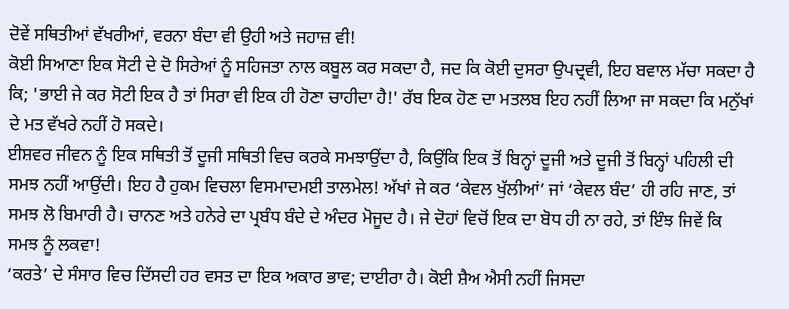ਦੋਵੇਂ ਸਥਿਤੀਆਂ ਵੱਖਰੀਆਂ, ਵਰਨਾ ਬੰਦਾ ਵੀ ਉਹੀ ਅਤੇ ਜਹਾਜ਼ ਵੀ!
ਕੋਈ ਸਿਆਣਾ ਇਕ ਸੋਟੀ ਦੇ ਦੋ ਸਿਰੇਆਂ ਨੂੰ ਸਹਿਜਤਾ ਨਾਲ ਕਬੂਲ ਕਰ ਸਕਦਾ ਹੈ, ਜਦ ਕਿ ਕੋਈ ਦੁਸਰਾ ਉਪਦ੍ਰਵੀ, ਇਹ ਬਵਾਲ ਮੱਚਾ ਸਕਦਾ ਹੈ ਕਿ; 'ਭਾਈ ਜੇ ਕਰ ਸੋਟੀ ਇਕ ਹੈ ਤਾਂ ਸਿਰਾ ਵੀ ਇਕ ਹੀ ਹੋਣਾ ਚਾਹੀਦਾ ਹੈ!' ਰੱਬ ਇਕ ਹੋਣ ਦਾ ਮਤਲਬ ਇਹ ਨਹੀਂ ਲਿਆ ਜਾ ਸਕਦਾ ਕਿ ਮਨੁੱਖਾਂ ਦੇ ਮਤ ਵੱਖਰੇ ਨਹੀਂ ਹੋ ਸਕਦੇ।
ਈਸ਼ਵਰ ਜੀਵਨ ਨੂੰ ਇਕ ਸਥਿਤੀ ਤੋਂ ਦੂਜੀ ਸਥਿਤੀ ਵਿਚ ਕਰਕੇ ਸਮਝਾਉਂਦਾ ਹੈ, ਕਿਉਂਕਿ ਇਕ ਤੋਂ ਬਿਨ੍ਹਾਂ ਦੂਜੀ ਅਤੇ ਦੂਜੀ ਤੋਂ ਬਿਨ੍ਹਾਂ ਪਹਿਲੀ ਦੀ ਸਮਝ ਨਹੀਂ ਆਉਂਦੀ। ਇਹ ਹੈ ਹੁਕਮ ਵਿਚਲਾ ਵਿਸਮਾਦਮਈ ਤਾਲਮੇਲ! ਅੱਖਾਂ ਜੇ ਕਰ ‘ਕੇਵਲ ਖੁੱਲੀਆਂ’ ਜਾਂ ‘ਕੇਵਲ ਬੰਦ’ ਹੀ ਰਹਿ ਜਾਣ, ਤਾਂ ਸਮਝ ਲੋ ਬਿਮਾਰੀ ਹੈ। ਚਾਨਣ ਅਤੇ ਹਨੇਰੇ ਦਾ ਪ੍ਰਬੰਧ ਬੰਦੇ ਦੇ ਅੰਦਰ ਮੋਜੂਦ ਹੈ। ਜੇ ਦੋਹਾਂ ਵਿਚੋਂ ਇਕ ਦਾ ਬੋਧ ਹੀ ਨਾ ਰਹੇ, ਤਾਂ ਇੰਝ ਜਿਵੇਂ ਕਿ ਸਮਝ ਨੂੰ ਲਕਵਾ!
‘ਕਰਤੇ’ ਦੇ ਸੰਸਾਰ ਵਿਚ ਦਿੱਸਦੀ ਹਰ ਵਸਤ ਦਾ ਇਕ ਅਕਾਰ ਭਾਵ; ਦਾਈਰਾ ਹੈ। ਕੋਈ ਸ਼ੈਅ ਐਸੀ ਨਹੀਂ ਜਿਸਦਾ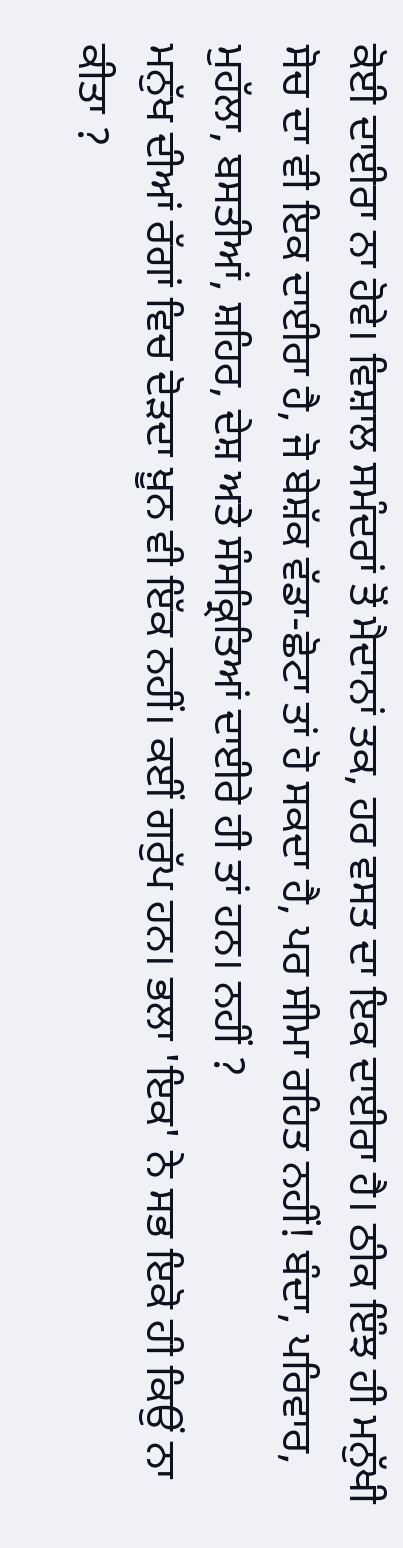ਕੋਈ ਦਾਈਰਾ ਨਾ ਹੋਵੇ। ਵਿਸ਼ਾਲ ਸਮੰਦਰਾਂ ਤੋਂ ਮੈਦਾਨਾਂ ਤਕ, ਹਰ ਵਸਤ ਦਾ ਇਕ ਦਾਈਰਾ ਹੈ। ਠੀਕ ਇੰਝ ਹੀ ਮਨੁੱਖੀ ਸੋਚ ਦਾ ਵੀ ਇਕ ਦਾਈਰਾ ਹੈ, ਜੋ ਬੇਸ਼ੱਕ ਵੱਡਾ-ਛੋਟਾ ਤਾਂ ਹੋ ਸਕਦਾ ਹੈ, ਪਰ ਸੀਮਾ ਰਹਿਤ ਨਹੀਂ! ਬੰਦਾ, ਪਰਿਵਾਰ, ਮੁਹੱਲਾ, ਬਸਤੀਆਂ, ਸ਼ਹਿਰ, ਦੇਸ਼ ਅਤੇ ਸੰਸਕ੍ਰਿਤਿਆਂ ਦਾਈਰੇ ਹੀ ਤਾਂ ਹਨ। ਨਹੀਂ ?
ਮਨੁੱਖ ਦੀਆਂ ਰੱਗਾਂ ਵਿਚ ਦੋੜਦਾ ਖ਼ੂਨ ਵੀ ਇੱਕ ਨਹੀਂ। ਕਈਂ ਗਰੁੱਪ ਹਨ। ਭਲਾ 'ਇਕ' ਨੇ ਸਭ ਇਕੋ ਹੀ ਕਿਉਂ ਨਾ ਕੀਤਾ ?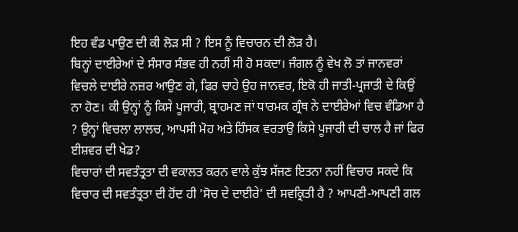ਇਹ ਵੰਡ ਪਾਉਣ ਦੀ ਕੀ ਲੋੜ ਸੀ ? ਇਸ ਨੂੰ ਵਿਚਾਰਨ ਦੀ ਲੋੜ ਹੈ।
ਬਿਨ੍ਹਾਂ ਦਾਈਰੇਆਂ ਦੇ ਸੰਸਾਰ ਸੰਭਵ ਹੀ ਨਹੀਂ ਸੀ ਹੋ ਸਕਦਾ। ਜੰਗਲ ਨੂੰ ਵੇਖ ਲੋ ਤਾਂ ਜਾਨਵਰਾਂ ਵਿਚਲੇ ਦਾਈਰੇ ਨਜ਼ਰ ਆਉਣ ਗੇ, ਫਿਰ ਚਾਹੇ ਉਹ ਜਾਨਵਰ, ਇਕੋ ਹੀ ਜਾਤੀ-ਪ੍ਰਜਾਤੀ ਦੇ ਕਿਉਂ ਨਾ ਹੋਣ। ਕੀ ਉਨ੍ਹਾਂ ਨੂੰ ਕਿਸੇ ਪੂਜਾਰੀ, ਬ੍ਰਾਹਮਣ ਜਾਂ ਧਾਰਮਕ ਗ੍ਰੰਥ ਨੇ ਦਾਈਰੇਆਂ ਵਿਚ ਵੰਡਿਆ ਹੈ ? ਉਨ੍ਹਾਂ ਵਿਚਲਾ ਲਾਲਚ, ਆਪਸੀ ਮੋਹ ਅਤੇ ਹਿੰਸਕ ਵਰਤਾਉ ਕਿਸੇ ਪੂਜਾਰੀ ਦੀ ਚਾਲ ਹੈ ਜਾਂ ਫਿਰ ਈਸ਼ਵਰ ਦੀ ਖੇਡ?
ਵਿਚਾਰਾਂ ਦੀ ਸਵਤੰਤ੍ਰਤਾ ਦੀ ਵਕਾਲਤ ਕਰਨ ਵਾਲੇ ਕੁੱਝ ਸੱਜਣ ਇਤਨਾ ਨਹੀਂ ਵਿਚਾਰ ਸਕਦੇ ਕਿ ਵਿਚਾਰ ਦੀ ਸਵਤੰਤ੍ਰਤਾ ਦੀ ਹੋਂਦ ਹੀ 'ਸੋਚ ਦੇ ਦਾਈਰੇ' ਦੀ ਸਵਕ੍ਰਿਤੀ ਹੈ ? ਆਪਣੀ-ਆਪਣੀ ਗਲ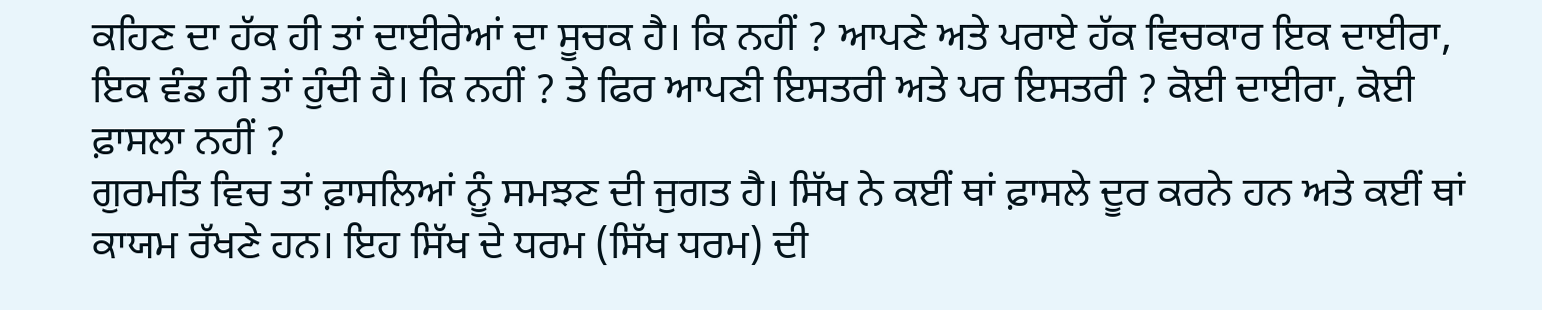ਕਹਿਣ ਦਾ ਹੱਕ ਹੀ ਤਾਂ ਦਾਈਰੇਆਂ ਦਾ ਸੂਚਕ ਹੈ। ਕਿ ਨਹੀਂ ? ਆਪਣੇ ਅਤੇ ਪਰਾਏ ਹੱਕ ਵਿਚਕਾਰ ਇਕ ਦਾਈਰਾ, ਇਕ ਵੰਡ ਹੀ ਤਾਂ ਹੁੰਦੀ ਹੈ। ਕਿ ਨਹੀਂ ? ਤੇ ਫਿਰ ਆਪਣੀ ਇਸਤਰੀ ਅਤੇ ਪਰ ਇਸਤਰੀ ? ਕੋਈ ਦਾਈਰਾ, ਕੋਈ ਫ਼ਾਸਲਾ ਨਹੀਂ ?
ਗੁਰਮਤਿ ਵਿਚ ਤਾਂ ਫ਼ਾਸਲਿਆਂ ਨੂੰ ਸਮਝਣ ਦੀ ਜੁਗਤ ਹੈ। ਸਿੱਖ ਨੇ ਕਈਂ ਥਾਂ ਫ਼ਾਸਲੇ ਦੂਰ ਕਰਨੇ ਹਨ ਅਤੇ ਕਈਂ ਥਾਂ ਕਾਯਮ ਰੱਖਣੇ ਹਨ। ਇਹ ਸਿੱਖ ਦੇ ਧਰਮ (ਸਿੱਖ ਧਰਮ) ਦੀ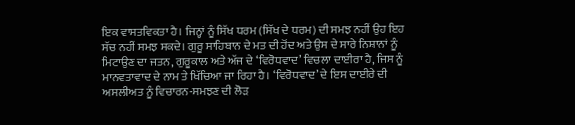ਇਕ ਵਾਸਤਵਿਕਤਾ ਹੈ। ਜਿਨ੍ਹਾਂ ਨੂੰ ਸਿੱਖ ਧਰਮ (ਸਿੱਖ ਦੇ ਧਰਮ) ਦੀ ਸਮਝ ਨਹੀਂ ਉਹ ਇਹ ਸੱਚ ਨਹੀਂ ਸਮਝ ਸਕਦੇ। ਗੁਰੂ ਸਾਹਿਬਾਨ ਦੇ ਮਤ ਦੀ ਹੋਂਦ ਅਤੇ ਉਸ ਦੇ ਸਾਰੇ ਨਿਸ਼ਾਨਾਂ ਨੂੰ ਮਿਟਾਉਣ ਦਾ ਜਤਨ, ਗੁਰੂਕਾਲ ਅਤੇ ਅੱਜ ਦੇ ‘ਵਿਰੋਧਵਾਦ’ ਵਿਚਲਾ ਦਾਈਰਾ ਹੈ, ਜਿਸ ਨੂੰ ਮਾਨਵਤਾਵਾਦ ਦੇ ਨਾਮ ਤੇ ਖਿੱਚਿਆ ਜਾ ਰਿਹਾ ਹੈ। ‘ਵਿਰੋਧਵਾਦ’ ਦੇ ਇਸ ਦਾਈਰੇ ਦੀ ਅਸਲੀਅਤ ਨੂੰ ਵਿਚਾਰਨ-ਸਮਝਣ ਦੀ ਲੋੜ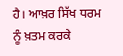ਹੈ। ਆਖ਼ਰ ਸਿੱਖ ਧਰਮ ਨੂੰ ਖ਼ਤਮ ਕਰਕੇ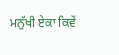ਮਨੁੱਖੀ ਏਕਾ ਕਿਵੇਂ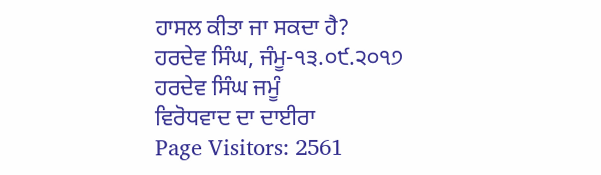ਹਾਸਲ ਕੀਤਾ ਜਾ ਸਕਦਾ ਹੈ?
ਹਰਦੇਵ ਸਿੰਘ, ਜੰਮੂ-੧੩.੦੯.੨੦੧੭
ਹਰਦੇਵ ਸਿੰਘ ਜਮੂੰ
ਵਿਰੋਧਵਾਦ ਦਾ ਦਾਈਰਾ
Page Visitors: 2561